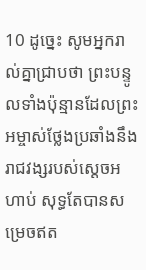10 ដូច្នេះ សូមអ្នករាល់គ្នាជ្រាបថា ព្រះបន្ទូលទាំងប៉ុន្មានដែលព្រះអម្ចាស់ថ្លែងប្រឆាំងនឹងរាជវង្សរបស់ស្ដេចអហាប់ សុទ្ធតែបានសម្រេចឥត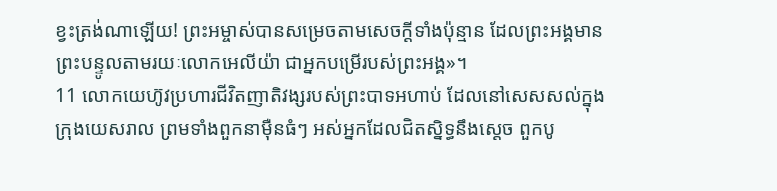ខ្វះត្រង់ណាឡើយ! ព្រះអម្ចាស់បានសម្រេចតាមសេចក្ដីទាំងប៉ុន្មាន ដែលព្រះអង្គមានព្រះបន្ទូលតាមរយៈលោកអេលីយ៉ា ជាអ្នកបម្រើរបស់ព្រះអង្គ»។
11 លោកយេហ៊ូវប្រហារជីវិតញាតិវង្សរបស់ព្រះបាទអហាប់ ដែលនៅសេសសល់ក្នុងក្រុងយេសរាល ព្រមទាំងពួកនាម៉ឺនធំៗ អស់អ្នកដែលជិតស្និទ្ធនឹងស្ដេច ពួកបូ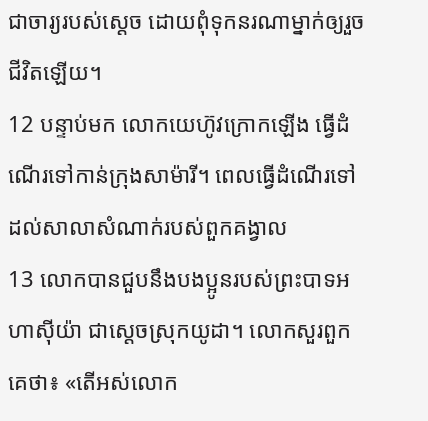ជាចារ្យរបស់ស្ដេច ដោយពុំទុកនរណាម្នាក់ឲ្យរួចជីវិតឡើយ។
12 បន្ទាប់មក លោកយេហ៊ូវក្រោកឡើង ធ្វើដំណើរទៅកាន់ក្រុងសាម៉ារី។ ពេលធ្វើដំណើរទៅដល់សាលាសំណាក់របស់ពួកគង្វាល
13 លោកបានជួបនឹងបងប្អូនរបស់ព្រះបាទអហាស៊ីយ៉ា ជាស្ដេចស្រុកយូដា។ លោកសួរពួកគេថា៖ «តើអស់លោក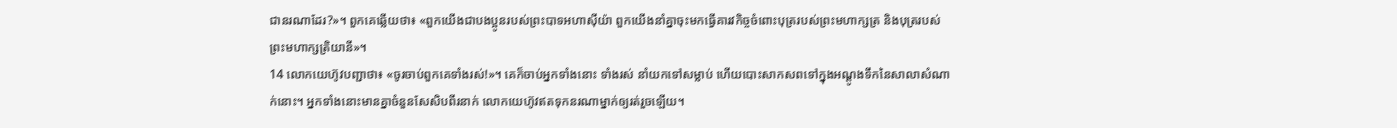ជានរណាដែរ?»។ ពួកគេឆ្លើយថា៖ «ពួកយើងជាបងប្អូនរបស់ព្រះបាទអហាស៊ីយ៉ា ពួកយើងនាំគ្នាចុះមកធ្វើគារវកិច្ចចំពោះបុត្ររបស់ព្រះមហាក្សត្រ និងបុត្ររបស់ព្រះមហាក្សត្រិយានី»។
14 លោកយេហ៊ូវបញ្ជាថា៖ «ចូរចាប់ពួកគេទាំងរស់!»។ គេក៏ចាប់អ្នកទាំងនោះ ទាំងរស់ នាំយកទៅសម្លាប់ ហើយបោះសាកសពទៅក្នុងអណ្ដូងទឹកនៃសាលាសំណាក់នោះ។ អ្នកទាំងនោះមានគ្នាចំនួនសែសិបពីរនាក់ លោកយេហ៊ូវឥតទុកនរណាម្នាក់ឲ្យរត់រួចឡើយ។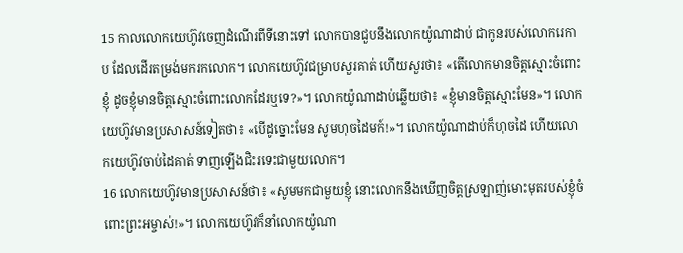15 កាលលោកយេហ៊ូវចេញដំណើរពីទីនោះទៅ លោកបានជួបនឹងលោកយ៉ូណាដាប់ ជាកូនរបស់លោករេកាប ដែលដើរតម្រង់មករកលោក។ លោកយេហ៊ូវជម្រាបសួរគាត់ ហើយសួរថា៖ «តើលោកមានចិត្តស្មោះចំពោះខ្ញុំ ដូចខ្ញុំមានចិត្តស្មោះចំពោះលោកដែរឬទេ?»។ លោកយ៉ូណាដាប់ឆ្លើយថា៖ «ខ្ញុំមានចិត្តស្មោះមែន»។ លោកយេហ៊ូវមានប្រសាសន៍ទៀតថា៖ «បើដូច្នោះមែន សូមហុចដៃមក៍!»។ លោកយ៉ូណាដាប់ក៏ហុចដៃ ហើយលោកយេហ៊ូវចាប់ដៃគាត់ ទាញឡើងជិះរទេះជាមួយលោក។
16 លោកយេហ៊ូវមានប្រសាសន៍ថា៖ «សូមមកជាមួយខ្ញុំ នោះលោកនឹងឃើញចិត្តស្រឡាញ់មោះមុតរបស់ខ្ញុំចំពោះព្រះអម្ចាស់!»។ លោកយេហ៊ូវក៏នាំលោកយ៉ូណា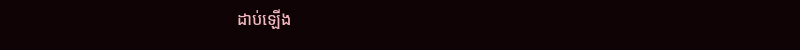ដាប់ឡើង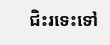ជិះរទេះទៅ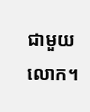ជាមួយលោក។